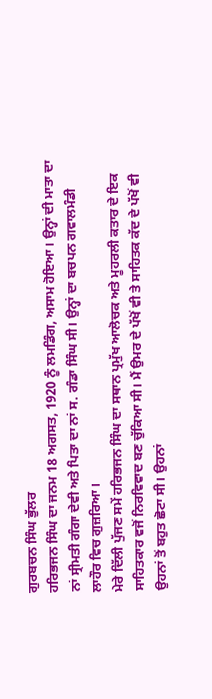ਗੁਰਬਚਨ ਸਿੰਘ ਭੁੱਲਰ
ਹਰਿਭਜਨ ਸਿੰਘ ਦਾ ਜਨਮ 18 ਅਗਸਤ, 1920 ਨੂੰ ਲਮਡਿੰਗ, ਅਸਾਮ ਹੋਇਆ। ਉਨ੍ਹਾਂ ਦੀ ਮਾਤਾ ਦਾ ਨਾਂ ਸ੍ਰੀਮਤੀ ਗੰਗਾ ਦੇਵੀ ਅਤੇ ਪਿਤਾ ਦਾ ਨਾਂ ਸ. ਗੰਡਾ ਸਿੰਘ ਸੀ। ਉਨ੍ਹਾਂ ਦਾ ਬਚਪਨ ਗਵਾਲਮੰਡੀ ਲਾਹੌਰ ਵਿਚ ਗੁਜ਼ਰਿਆ।
ਮੇਰੇ ਦਿੱਲੀ ਪੁੱਜਣ ਸਮੇਂ ਹਰਿਭਜਨ ਸਿੰਘ ਦਾ ਸਥਾਨ ਪ੍ਰਮੁੱਖ ਆਲੋਚਕ ਅਤੇ ਮੂਹਰਲੀ ਕਤਾਰ ਦੇ ਇਕ ਸਾਹਿਤਕਾਰ ਵਜੋਂ ਨਿਰਵਿਵਾਦ ਬਣ ਚੁੱਕਿਆ ਸੀ। ਮੈਂ ਉਮਰ ਦੇ ਪੱਖੋਂ ਵੀ ਤੇ ਸਾਹਿਤਕ ਕੱਦ ਦੇ ਪੱਖੋਂ ਵੀ ਉਹਨਾਂ ਤੋਂ ਬਹੁਤ ਛੋਟਾ ਸੀ। ਉਹਨਾਂ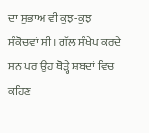ਦਾ ਸੁਭਾਅ ਵੀ ਕੁਝ-ਕੁਝ ਸੰਕੋਚਵਾਂ ਸੀ। ਗੱਲ ਸੰਖੇਪ ਕਰਦੇ ਸਨ ਪਰ ਉਹ ਥੋੜ੍ਹੇ ਸ਼ਬਦਾਂ ਵਿਚ ਕਹਿਣ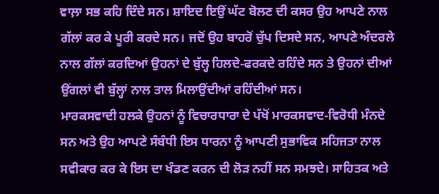ਵਾਲ਼ਾ ਸਭ ਕਹਿ ਦਿੰਦੇ ਸਨ। ਸ਼ਾਇਦ ਇਉਂ ਘੱਟ ਬੋਲਣ ਦੀ ਕਸਰ ਉਹ ਆਪਣੇ ਨਾਲ ਗੱਲਾਂ ਕਰ ਕੇ ਪੂਰੀ ਕਰਦੇ ਸਨ। ਜਦੋਂ ਉਹ ਬਾਹਰੋਂ ਚੁੱਪ ਦਿਸਦੇ ਸਨ, ਆਪਣੇ ਅੰਦਰਲੇ ਨਾਲ ਗੱਲਾਂ ਕਰਦਿਆਂ ਉਹਨਾਂ ਦੇ ਬੁੱਲ੍ਹ ਹਿਲਦੇ-ਫਰਕਦੇ ਰਹਿੰਦੇ ਸਨ ਤੇ ਉਹਨਾਂ ਦੀਆਂ ਉਂਗਲਾਂ ਵੀ ਬੁੱਲ੍ਹਾਂ ਨਾਲ ਤਾਲ ਮਿਲਾਉਂਦੀਆਂ ਰਹਿੰਦੀਆਂ ਸਨ।
ਮਾਰਕਸਵਾਦੀ ਹਲਕੇ ਉਹਨਾਂ ਨੂੰ ਵਿਚਾਰਧਾਰਾ ਦੇ ਪੱਖੋਂ ਮਾਰਕਸਵਾਦ-ਵਿਰੋਧੀ ਮੰਨਦੇ ਸਨ ਅਤੇ ਉਹ ਆਪਣੇ ਸੰਬੰਧੀ ਇਸ ਧਾਰਨਾ ਨੂੰ ਆਪਣੀ ਸੁਭਾਵਿਕ ਸਹਿਜਤਾ ਨਾਲ ਸਵੀਕਾਰ ਕਰ ਕੇ ਇਸ ਦਾ ਖੰਡਣ ਕਰਨ ਦੀ ਲੋੜ ਨਹੀਂ ਸਨ ਸਮਝਦੇ। ਸਾਹਿਤਕ ਅਤੇ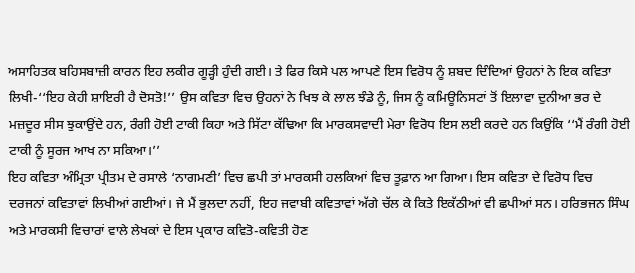ਅਸਾਹਿਤਕ ਬਹਿਸਬਾਜ਼ੀ ਕਾਰਨ ਇਹ ਲਕੀਰ ਗੂੜ੍ਹੀ ਹੁੰਦੀ ਗਈ। ਤੇ ਫਿਰ ਕਿਸੇ ਪਲ ਆਪਣੇ ਇਸ ਵਿਰੋਧ ਨੂੰ ਸ਼ਬਦ ਦਿੰਦਿਆਂ ਉਹਨਾਂ ਨੇ ਇਕ ਕਵਿਤਾ ਲਿਖੀ-‘‘ਇਹ ਕੇਹੀ ਸ਼ਾਇਰੀ ਹੈ ਦੋਸਤੋ!’’ ਉਸ ਕਵਿਤਾ ਵਿਚ ਉਹਨਾਂ ਨੇ ਖਿਝ ਕੇ ਲਾਲ ਝੰਡੇ ਨੂੰ, ਜਿਸ ਨੂੰ ਕਮਿਊਨਿਸਟਾਂ ਤੋਂ ਇਲਾਵਾ ਦੁਨੀਆ ਭਰ ਦੇ ਮਜ਼ਦੂਰ ਸੀਸ ਝੁਕਾਉਂਦੇ ਹਨ, ਰੰਗੀ ਹੋਈ ਟਾਕੀ ਕਿਹਾ ਅਤੇ ਸਿੱਟਾ ਕੱਢਿਆ ਕਿ ਮਾਰਕਸਵਾਦੀ ਮੇਰਾ ਵਿਰੋਧ ਇਸ ਲਈ ਕਰਦੇ ਹਨ ਕਿਉਂਕਿ ‘‘ਮੈਂ ਰੰਗੀ ਹੋਈ ਟਾਕੀ ਨੂੰ ਸੂਰਜ ਆਖ ਨਾ ਸਕਿਆ।’’
ਇਹ ਕਵਿਤਾ ਅੰਮ੍ਰਿਤਾ ਪ੍ਰੀਤਮ ਦੇ ਰਸਾਲੇ ‘ਨਾਗਮਣੀ’ ਵਿਚ ਛਪੀ ਤਾਂ ਮਾਰਕਸੀ ਹਲਕਿਆਂ ਵਿਚ ਤੂਫ਼ਾਨ ਆ ਗਿਆ। ਇਸ ਕਵਿਤਾ ਦੇ ਵਿਰੋਧ ਵਿਚ ਦਰਜਨਾਂ ਕਵਿਤਾਵਾਂ ਲਿਖੀਆਂ ਗਈਆਂ। ਜੇ ਮੈਂ ਭੁਲਦਾ ਨਹੀਂ, ਇਹ ਜਵਾਬੀ ਕਵਿਤਾਵਾਂ ਅੱਗੇ ਚੱਲ ਕੇ ਕਿਤੇ ਇਕੱਠੀਆਂ ਵੀ ਛਪੀਆਂ ਸਨ। ਹਰਿਭਜਨ ਸਿੰਘ ਅਤੇ ਮਾਰਕਸੀ ਵਿਚਾਰਾਂ ਵਾਲੇ ਲੇਖਕਾਂ ਦੇ ਇਸ ਪ੍ਰਕਾਰ ਕਵਿਤੋ-ਕਵਿਤੀ ਹੋਣ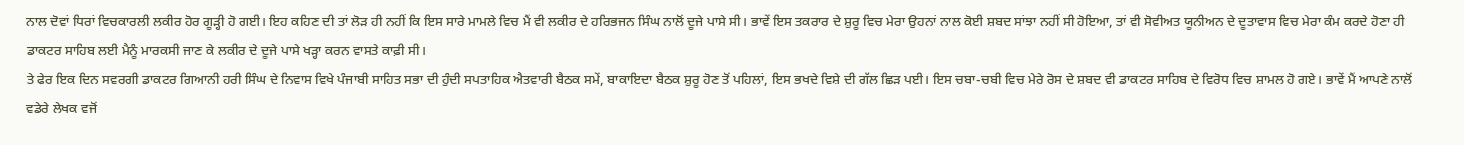ਨਾਲ ਦੋਵਾਂ ਧਿਰਾਂ ਵਿਚਕਾਰਲੀ ਲਕੀਰ ਹੋਰ ਗੂੜ੍ਹੀ ਹੋ ਗਈ। ਇਹ ਕਹਿਣ ਦੀ ਤਾਂ ਲੋੜ ਹੀ ਨਹੀਂ ਕਿ ਇਸ ਸਾਰੇ ਮਾਮਲੇ ਵਿਚ ਮੈਂ ਵੀ ਲਕੀਰ ਦੇ ਹਰਿਭਜਨ ਸਿੰਘ ਨਾਲੋਂ ਦੂਜੇ ਪਾਸੇ ਸੀ। ਭਾਵੇਂ ਇਸ ਤਕਰਾਰ ਦੇ ਸ਼ੁਰੂ ਵਿਚ ਮੇਰਾ ਉਹਨਾਂ ਨਾਲ ਕੋਈ ਸ਼ਬਦ ਸਾਂਝਾ ਨਹੀਂ ਸੀ ਹੋਇਆ, ਤਾਂ ਵੀ ਸੋਵੀਅਤ ਯੂਨੀਅਨ ਦੇ ਦੂਤਾਵਾਸ ਵਿਚ ਮੇਰਾ ਕੰਮ ਕਰਦੇ ਹੋਣਾ ਹੀ ਡਾਕਟਰ ਸਾਹਿਬ ਲਈ ਮੈਨੂੰ ਮਾਰਕਸੀ ਜਾਣ ਕੇ ਲਕੀਰ ਦੇ ਦੂਜੇ ਪਾਸੇ ਖੜ੍ਹਾ ਕਰਨ ਵਾਸਤੇ ਕਾਫ਼ੀ ਸੀ।
ਤੇ ਫੇਰ ਇਕ ਦਿਨ ਸਵਰਗੀ ਡਾਕਟਰ ਗਿਆਨੀ ਹਰੀ ਸਿੰਘ ਦੇ ਨਿਵਾਸ ਵਿਖੇ ਪੰਜਾਬੀ ਸਾਹਿਤ ਸਭਾ ਦੀ ਹੁੰਦੀ ਸਪਤਾਹਿਕ ਐਤਵਾਰੀ ਬੈਠਕ ਸਮੇਂ, ਬਾਕਾਇਦਾ ਬੈਠਕ ਸ਼ੁਰੂ ਹੋਣ ਤੋਂ ਪਹਿਲਾਂ, ਇਸ ਭਖਦੇ ਵਿਸ਼ੇ ਦੀ ਗੱਲ ਛਿੜ ਪਈ। ਇਸ ਚਬਾ-ਚਬੀ ਵਿਚ ਮੇਰੇ ਰੋਸ ਦੇ ਸ਼ਬਦ ਵੀ ਡਾਕਟਰ ਸਾਹਿਬ ਦੇ ਵਿਰੋਧ ਵਿਚ ਸ਼ਾਮਲ ਹੋ ਗਏ। ਭਾਵੇਂ ਮੈਂ ਆਪਣੇ ਨਾਲੋਂ ਵਡੇਰੇ ਲੇਖਕ ਵਜੋਂ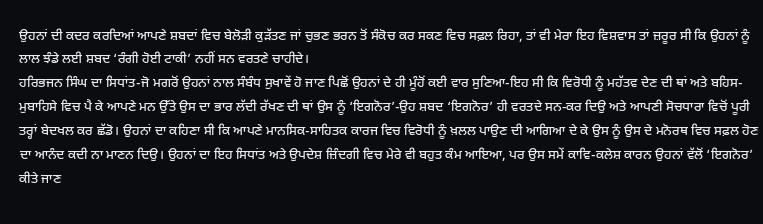ਉਹਨਾਂ ਦੀ ਕਦਰ ਕਰਦਿਆਂ ਆਪਣੇ ਸ਼ਬਦਾਂ ਵਿਚ ਬੇਲੋੜੀ ਕੁੜੱਤਣ ਜਾਂ ਚੁਭਣ ਭਰਨ ਤੋਂ ਸੰਕੋਚ ਕਰ ਸਕਣ ਵਿਚ ਸਫ਼ਲ ਰਿਹਾ, ਤਾਂ ਵੀ ਮੇਰਾ ਇਹ ਵਿਸ਼ਵਾਸ ਤਾਂ ਜ਼ਰੂਰ ਸੀ ਕਿ ਉਹਨਾਂ ਨੂੰ ਲਾਲ ਝੰਡੇ ਲਈ ਸ਼ਬਦ ‘ਰੰਗੀ ਹੋਈ ਟਾਕੀ’ ਨਹੀਂ ਸਨ ਵਰਤਣੇ ਚਾਹੀਦੇ।
ਹਰਿਭਜਨ ਸਿੰਘ ਦਾ ਸਿਧਾਂਤ-ਜੋ ਮਗਰੋਂ ਉਹਨਾਂ ਨਾਲ ਸੰਬੰਧ ਸੁਖਾਵੇਂ ਹੋ ਜਾਣ ਪਿਛੋਂ ਉਹਨਾਂ ਦੇ ਹੀ ਮੂੰਹੋਂ ਕਈ ਵਾਰ ਸੁਣਿਆ-ਇਹ ਸੀ ਕਿ ਵਿਰੋਧੀ ਨੂੰ ਮਹੱਤਵ ਦੇਣ ਦੀ ਥਾਂ ਅਤੇ ਬਹਿਸ-ਮੁਬਾਹਿਸੇ ਵਿਚ ਪੈ ਕੇ ਆਪਣੇ ਮਨ ਉੱਤੇ ਉਸ ਦਾ ਭਾਰ ਲੱਦੀ ਰੱਖਣ ਦੀ ਥਾਂ ਉਸ ਨੂੰ ‘ਇਗਨੋਰ’-ਉਹ ਸ਼ਬਦ ‘ਇਗਨੋਰ’ ਹੀ ਵਰਤਦੇ ਸਨ-ਕਰ ਦਿਉ ਅਤੇ ਆਪਣੀ ਸੋਚਧਾਰਾ ਵਿਚੋਂ ਪੂਰੀ ਤਰ੍ਹਾਂ ਬੇਦਖਲ ਕਰ ਛੱਡੋ। ਉਹਨਾਂ ਦਾ ਕਹਿਣਾ ਸੀ ਕਿ ਆਪਣੇ ਮਾਨਸਿਕ-ਸਾਹਿਤਕ ਕਾਰਜ ਵਿਚ ਵਿਰੋਧੀ ਨੂੰ ਖ਼ਲਲ ਪਾਉਣ ਦੀ ਆਗਿਆ ਦੇ ਕੇ ਉਸ ਨੂੰ ਉਸ ਦੇ ਮਨੋਰਥ ਵਿਚ ਸਫ਼ਲ ਹੋਣ ਦਾ ਆਨੰਦ ਕਦੀ ਨਾ ਮਾਣਨ ਦਿਉ। ਉਹਨਾਂ ਦਾ ਇਹ ਸਿਧਾਂਤ ਅਤੇ ਉਪਦੇਸ਼ ਜ਼ਿੰਦਗੀ ਵਿਚ ਮੇਰੇ ਵੀ ਬਹੁਤ ਕੰਮ ਆਇਆ, ਪਰ ਉਸ ਸਮੇਂ ਕਾਵਿ-ਕਲੇਸ਼ ਕਾਰਨ ਉਹਨਾਂ ਵੱਲੋਂ ‘ਇਗਨੋਰ’ ਕੀਤੇ ਜਾਣ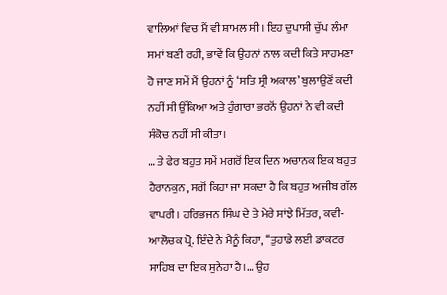ਵਾਲਿਆਂ ਵਿਚ ਮੈਂ ਵੀ ਸ਼ਾਮਲ ਸੀ। ਇਹ ਦੁਪਾਸੀ ਚੁੱਪ ਲੰਮਾ ਸਮਾਂ ਬਣੀ ਰਹੀ, ਭਾਵੇਂ ਕਿ ਉਹਨਾਂ ਨਾਲ ਕਦੀ ਕਿਤੇ ਸਾਹਮਣਾ ਹੋ ਜਾਣ ਸਮੇਂ ਮੈਂ ਉਹਨਾਂ ਨੂੰ ‘ਸਤਿ ਸ੍ਰੀ ਅਕਾਲ’ ਬੁਲਾਉਣੋਂ ਕਦੀ ਨਹੀਂ ਸੀ ਉੱਕਿਆ ਅਤੇ ਹੁੰਗਾਰਾ ਭਰਨੋਂ ਉਹਨਾਂ ਨੇ ਵੀ ਕਦੀ ਸੰਕੋਚ ਨਹੀਂ ਸੀ ਕੀਤਾ।
… ਤੇ ਫੇਰ ਬਹੁਤ ਸਮੇਂ ਮਗਰੋਂ ਇਕ ਦਿਨ ਅਚਾਨਕ ਇਕ ਬਹੁਤ ਹੈਰਾਨਕੁਨ, ਸਗੋਂ ਕਿਹਾ ਜਾ ਸਕਦਾ ਹੈ ਕਿ ਬਹੁਤ ਅਜੀਬ ਗੱਲ ਵਾਪਰੀ। ਹਰਿਭਜਨ ਸਿੰਘ ਦੇ ਤੇ ਮੇਰੇ ਸਾਂਝੇ ਮਿੱਤਰ, ਕਵੀ-ਆਲੋਚਕ ਪ੍ਰੋ. ਇੰਦੇ ਨੇ ਮੈਨੂੰ ਕਿਹਾ, ‘‘ਤੁਹਾਡੇ ਲਈ ਡਾਕਟਰ ਸਾਹਿਬ ਦਾ ਇਕ ਸੁਨੇਹਾ ਹੈ।… ਉਹ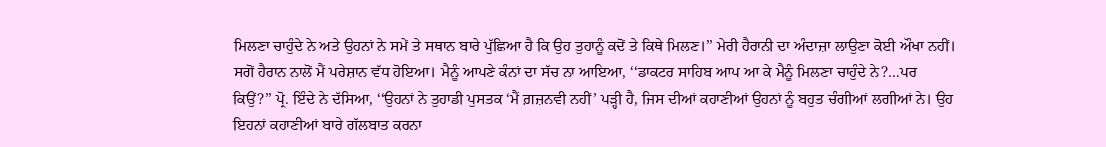ਮਿਲਣਾ ਚਾਹੁੰਦੇ ਨੇ ਅਤੇ ਉਹਨਾਂ ਨੇ ਸਮੇਂ ਤੇ ਸਥਾਨ ਬਾਰੇ ਪੁੱਛਿਆ ਹੈ ਕਿ ਉਹ ਤੁਹਾਨੂੰ ਕਦੋਂ ਤੇ ਕਿਥੇ ਮਿਲਣ।’’ ਮੇਰੀ ਹੈਰਾਨੀ ਦਾ ਅੰਦਾਜ਼ਾ ਲਾਉਣਾ ਕੋਈ ਔਖਾ ਨਹੀਂ। ਸਗੋਂ ਹੈਰਾਨ ਨਾਲੋਂ ਮੈਂ ਪਰੇਸ਼ਾਨ ਵੱਧ ਹੋਇਆ। ਮੈਨੂੰ ਆਪਣੇ ਕੰਨਾਂ ਦਾ ਸੱਚ ਨਾ ਆਇਆ, ‘‘ਡਾਕਟਰ ਸਾਹਿਬ ਆਪ ਆ ਕੇ ਮੈਨੂੰ ਮਿਲਣਾ ਚਾਹੁੰਦੇ ਨੇ?…ਪਰ ਕਿਉਂ?’’ ਪ੍ਰੋ. ਇੰਦੇ ਨੇ ਦੱਸਿਆ, ‘‘ਉਹਨਾਂ ਨੇ ਤੁਹਾਡੀ ਪੁਸਤਕ ‘ਮੈਂ ਗ਼ਜ਼ਨਵੀ ਨਹੀਂ’ ਪੜ੍ਹੀ ਹੈ, ਜਿਸ ਦੀਆਂ ਕਹਾਣੀਆਂ ਉਹਨਾਂ ਨੂੰ ਬਹੁਤ ਚੰਗੀਆਂ ਲਗੀਆਂ ਨੇ। ਉਹ ਇਹਨਾਂ ਕਹਾਣੀਆਂ ਬਾਰੇ ਗੱਲਬਾਤ ਕਰਨਾ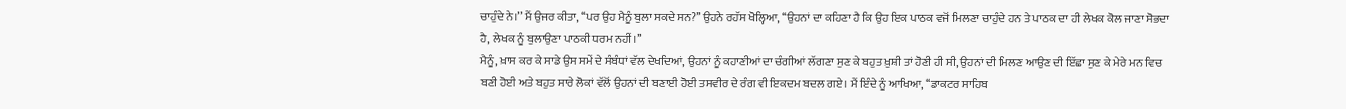ਚਾਹੁੰਦੇ ਨੇ।’’ ਮੈਂ ਉਜਰ ਕੀਤਾ, ‘‘ਪਰ ਉਹ ਮੈਨੂੰ ਬੁਲਾ ਸਕਦੇ ਸਨ?’’ ਉਹਨੇ ਰਹੱਸ ਖੋਲ੍ਹਿਆ, ‘‘ਉਹਨਾਂ ਦਾ ਕਹਿਣਾ ਹੈ ਕਿ ਉਹ ਇਕ ਪਾਠਕ ਵਜੋਂ ਮਿਲਣਾ ਚਾਹੁੰਦੇ ਹਨ ਤੇ ਪਾਠਕ ਦਾ ਹੀ ਲੇਖਕ ਕੋਲ ਜਾਣਾ ਸੋਭਦਾ ਹੈ, ਲੇਖਕ ਨੂੰ ਬੁਲਾਉਣਾ ਪਾਠਕੀ ਧਰਮ ਨਹੀਂ।’’
ਮੈਨੂੰ, ਖ਼ਾਸ ਕਰ ਕੇ ਸਾਡੇ ਉਸ ਸਮੇਂ ਦੇ ਸੰਬੰਧਾਂ ਵੱਲ ਦੇਖਦਿਆਂ, ਉਹਨਾਂ ਨੂੰ ਕਹਾਣੀਆਂ ਦਾ ਚੰਗੀਆਂ ਲੱਗਣਾ ਸੁਣ ਕੇ ਬਹੁਤ ਖ਼ੁਸ਼ੀ ਤਾਂ ਹੋਣੀ ਹੀ ਸੀ, ਉਹਨਾਂ ਦੀ ਮਿਲਣ ਆਉਣ ਦੀ ਇੱਛਾ ਸੁਣ ਕੇ ਮੇਰੇ ਮਨ ਵਿਚ ਬਣੀ ਹੋਈ ਅਤੇ ਬਹੁਤ ਸਾਰੇ ਲੋਕਾਂ ਵੱਲੋਂ ਉਹਨਾਂ ਦੀ ਬਣਾਈ ਹੋਈ ਤਸਵੀਰ ਦੇ ਰੰਗ ਵੀ ਇਕਦਮ ਬਦਲ ਗਏ। ਮੈਂ ਇੰਦੇ ਨੂੰ ਆਖਿਆ, ‘‘ਡਾਕਟਰ ਸਾਹਿਬ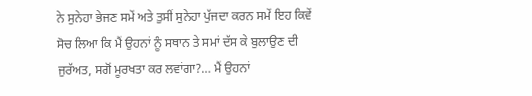ਨੇ ਸੁਨੇਹਾ ਭੇਜਣ ਸਮੇਂ ਅਤੇ ਤੁਸੀਂ ਸੁਨੇਹਾ ਪੁੱਜਦਾ ਕਰਨ ਸਮੇਂ ਇਹ ਕਿਵੇਂ ਸੋਚ ਲਿਆ ਕਿ ਮੈਂ ਉਹਨਾਂ ਨੂੰ ਸਥਾਨ ਤੇ ਸਮਾਂ ਦੱਸ ਕੇ ਬੁਲਾਉਣ ਦੀ ਜੁਰੱਅਤ, ਸਗੋਂ ਮੂਰਖਤਾ ਕਰ ਲਵਾਂਗਾ?… ਮੈਂ ਉਹਨਾਂ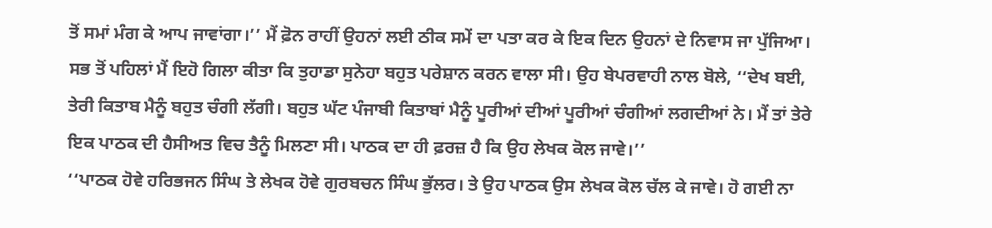ਤੋਂ ਸਮਾਂ ਮੰਗ ਕੇ ਆਪ ਜਾਵਾਂਗਾ।’’ ਮੈਂ ਫ਼ੋਨ ਰਾਹੀਂ ਉਹਨਾਂ ਲਈ ਠੀਕ ਸਮੇਂ ਦਾ ਪਤਾ ਕਰ ਕੇ ਇਕ ਦਿਨ ਉਹਨਾਂ ਦੇ ਨਿਵਾਸ ਜਾ ਪੁੱਜਿਆ। ਸਭ ਤੋਂ ਪਹਿਲਾਂ ਮੈਂ ਇਹੋ ਗਿਲਾ ਕੀਤਾ ਕਿ ਤੁਹਾਡਾ ਸੁਨੇਹਾ ਬਹੁਤ ਪਰੇਸ਼ਾਨ ਕਰਨ ਵਾਲਾ ਸੀ। ਉਹ ਬੇਪਰਵਾਹੀ ਨਾਲ ਬੋਲੇ, ‘‘ਦੇਖ ਬਈ, ਤੇਰੀ ਕਿਤਾਬ ਮੈਨੂੰ ਬਹੁਤ ਚੰਗੀ ਲੱਗੀ। ਬਹੁਤ ਘੱਟ ਪੰਜਾਬੀ ਕਿਤਾਬਾਂ ਮੈਨੂੰ ਪੂਰੀਆਂ ਦੀਆਂ ਪੂਰੀਆਂ ਚੰਗੀਆਂ ਲਗਦੀਆਂ ਨੇ। ਮੈਂ ਤਾਂ ਤੇਰੇ ਇਕ ਪਾਠਕ ਦੀ ਹੈਸੀਅਤ ਵਿਚ ਤੈਨੂੰ ਮਿਲਣਾ ਸੀ। ਪਾਠਕ ਦਾ ਹੀ ਫ਼ਰਜ਼ ਹੈ ਕਿ ਉਹ ਲੇਖਕ ਕੋਲ ਜਾਵੇ।’’
‘‘ਪਾਠਕ ਹੋਵੇ ਹਰਿਭਜਨ ਸਿੰਘ ਤੇ ਲੇਖਕ ਹੋਵੇ ਗੁਰਬਚਨ ਸਿੰਘ ਭੁੱਲਰ। ਤੇ ਉਹ ਪਾਠਕ ਉਸ ਲੇਖਕ ਕੋਲ ਚੱਲ ਕੇ ਜਾਵੇ। ਹੋ ਗਈ ਨਾ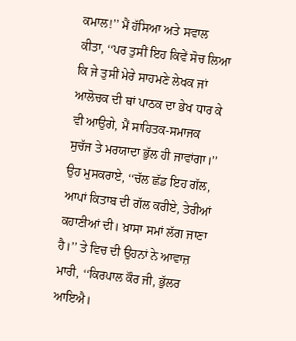ਕਮਾਲ!’’ ਮੈਂ ਹੱਸਿਆ ਅਤੇ ਸਵਾਲ ਕੀਤਾ, ‘‘ਪਰ ਤੁਸੀਂ ਇਹ ਕਿਵੇਂ ਸੋਚ ਲਿਆ ਕਿ ਜੇ ਤੁਸੀਂ ਮੇਰੇ ਸਾਹਮਣੇ ਲੇਖਕ ਜਾਂ ਆਲੋਚਕ ਦੀ ਥਾਂ ਪਾਠਕ ਦਾ ਭੇਖ ਧਾਰ ਕੇ ਵੀ ਆਉਗੇ, ਮੈਂ ਸਾਹਿਤਕ-ਸਮਾਜਕ ਸੁਚੱਜ ਤੇ ਮਰਯਾਦਾ ਭੁੱਲ ਹੀ ਜਾਵਾਂਗਾ।’’ ਉਹ ਮੁਸਕਰਾਏ, ‘‘ਚੱਲ ਛੱਡ ਇਹ ਗੱਲ, ਆਪਾਂ ਕਿਤਾਬ ਦੀ ਗੱਲ ਕਰੀਏ, ਤੇਰੀਆਂ ਕਹਾਣੀਆਂ ਦੀ। ਖ਼ਾਸਾ ਸਮਾਂ ਲੱਗ ਜਾਣਾ ਹੈ।’’ ਤੇ ਵਿਚ ਦੀ ਉਹਨਾਂ ਨੇ ਆਵਾਜ਼ ਮਾਰੀ, ‘‘ਕਿਰਪਾਲ ਕੌਰ ਜੀ, ਭੁੱਲਰ ਆਇਐ।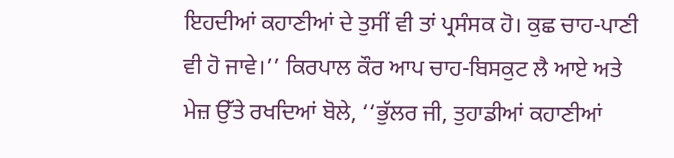ਇਹਦੀਆਂ ਕਹਾਣੀਆਂ ਦੇ ਤੁਸੀਂ ਵੀ ਤਾਂ ਪ੍ਰਸੰਸਕ ਹੋ। ਕੁਛ ਚਾਹ-ਪਾਣੀ ਵੀ ਹੋ ਜਾਵੇ।’’ ਕਿਰਪਾਲ ਕੌਰ ਆਪ ਚਾਹ-ਬਿਸਕੁਟ ਲੈ ਆਏ ਅਤੇ ਮੇਜ਼ ਉੱਤੇ ਰਖਦਿਆਂ ਬੋਲੇ, ‘‘ਭੁੱਲਰ ਜੀ, ਤੁਹਾਡੀਆਂ ਕਹਾਣੀਆਂ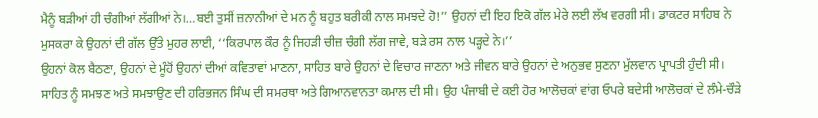ਮੈਨੂੰ ਬੜੀਆਂ ਹੀ ਚੰਗੀਆਂ ਲੱਗੀਆਂ ਨੇ।…ਬਈ ਤੁਸੀਂ ਜ਼ਨਾਨੀਆਂ ਦੇ ਮਨ ਨੂੰ ਬਹੁਤ ਬਰੀਕੀ ਨਾਲ ਸਮਝਦੇ ਹੋ!’’ ਉਹਨਾਂ ਦੀ ਇਹ ਇਕੋ ਗੱਲ ਮੇਰੇ ਲਈ ਲੱਖ ਵਰਗੀ ਸੀ। ਡਾਕਟਰ ਸਾਹਿਬ ਨੇ ਮੁਸਕਰਾ ਕੇ ਉਹਨਾਂ ਦੀ ਗੱਲ ਉੱਤੇ ਮੁਹਰ ਲਾਈ, ‘‘ਕਿਰਪਾਲ ਕੌਰ ਨੂੰ ਜਿਹੜੀ ਚੀਜ਼ ਚੰਗੀ ਲੱਗ ਜਾਵੇ, ਬੜੇ ਰਸ ਨਾਲ ਪੜ੍ਹਦੇ ਨੇ।’’
ਉਹਨਾਂ ਕੋਲ ਬੈਠਣਾ, ਉਹਨਾਂ ਦੇ ਮੂੰਹੋਂ ਉਹਨਾਂ ਦੀਆਂ ਕਵਿਤਾਵਾਂ ਮਾਣਨਾ, ਸਾਹਿਤ ਬਾਰੇ ਉਹਨਾਂ ਦੇ ਵਿਚਾਰ ਜਾਣਨਾ ਅਤੇ ਜੀਵਨ ਬਾਰੇ ਉਹਨਾਂ ਦੇ ਅਨੁਭਵ ਸੁਣਨਾ ਮੁੱਲਵਾਨ ਪ੍ਰਾਪਤੀ ਹੁੰਦੀ ਸੀ। ਸਾਹਿਤ ਨੂੰ ਸਮਝਣ ਅਤੇ ਸਮਝਾਉਣ ਦੀ ਹਰਿਭਜਨ ਸਿੰਘ ਦੀ ਸਮਰਥਾ ਅਤੇ ਗਿਆਨਵਾਨਤਾ ਕਮਾਲ ਦੀ ਸੀ। ਉਹ ਪੰਜਾਬੀ ਦੇ ਕਈ ਹੋਰ ਆਲੋਚਕਾਂ ਵਾਂਗ ਓਪਰੇ ਬਦੇਸੀ ਆਲੋਚਕਾਂ ਦੇ ਲੰਮੇ-ਚੌੜੇ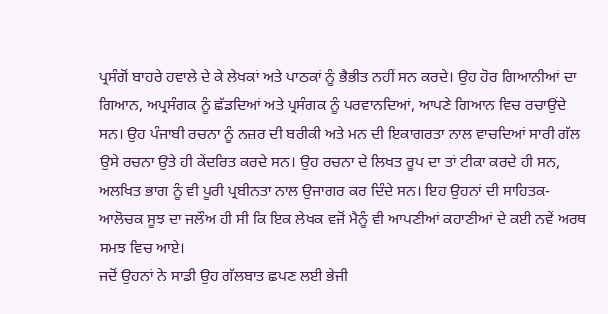ਪ੍ਰਸੰਗੋਂ ਬਾਹਰੇ ਹਵਾਲੇ ਦੇ ਕੇ ਲੇਖਕਾਂ ਅਤੇ ਪਾਠਕਾਂ ਨੂੰ ਭੈਭੀਤ ਨਹੀਂ ਸਨ ਕਰਦੇ। ਉਹ ਹੋਰ ਗਿਆਨੀਆਂ ਦਾ ਗਿਆਨ, ਅਪ੍ਰਸੰਗਕ ਨੂੰ ਛੱਡਦਿਆਂ ਅਤੇ ਪ੍ਰਸੰਗਕ ਨੂੰ ਪਰਵਾਨਦਿਆਂ, ਆਪਣੇ ਗਿਆਨ ਵਿਚ ਰਚਾਉਂਦੇ ਸਨ। ਉਹ ਪੰਜਾਬੀ ਰਚਨਾ ਨੂੰ ਨਜ਼ਰ ਦੀ ਬਰੀਕੀ ਅਤੇ ਮਨ ਦੀ ਇਕਾਗਰਤਾ ਨਾਲ ਵਾਚਦਿਆਂ ਸਾਰੀ ਗੱਲ ਉਸੇ ਰਚਨਾ ਉਤੇ ਹੀ ਕੇਂਦਰਿਤ ਕਰਦੇ ਸਨ। ਉਹ ਰਚਨਾ ਦੇ ਲਿਖਤ ਰੂਪ ਦਾ ਤਾਂ ਟੀਕਾ ਕਰਦੇ ਹੀ ਸਨ, ਅਲਖਿਤ ਭਾਗ ਨੂੰ ਵੀ ਪੂਰੀ ਪ੍ਰਬੀਨਤਾ ਨਾਲ ਉਜਾਗਰ ਕਰ ਦਿੰਦੇ ਸਨ। ਇਹ ਉਹਨਾਂ ਦੀ ਸਾਹਿਤਕ-ਆਲੋਚਕ ਸੂਝ ਦਾ ਜਲੌਅ ਹੀ ਸੀ ਕਿ ਇਕ ਲੇਖਕ ਵਜੋਂ ਮੈਨੂੰ ਵੀ ਆਪਣੀਆਂ ਕਹਾਣੀਆਂ ਦੇ ਕਈ ਨਵੇਂ ਅਰਥ ਸਮਝ ਵਿਚ ਆਏ।
ਜਦੋਂ ਉਹਨਾਂ ਨੇ ਸਾਡੀ ਉਹ ਗੱਲਬਾਤ ਛਪਣ ਲਈ ਭੇਜੀ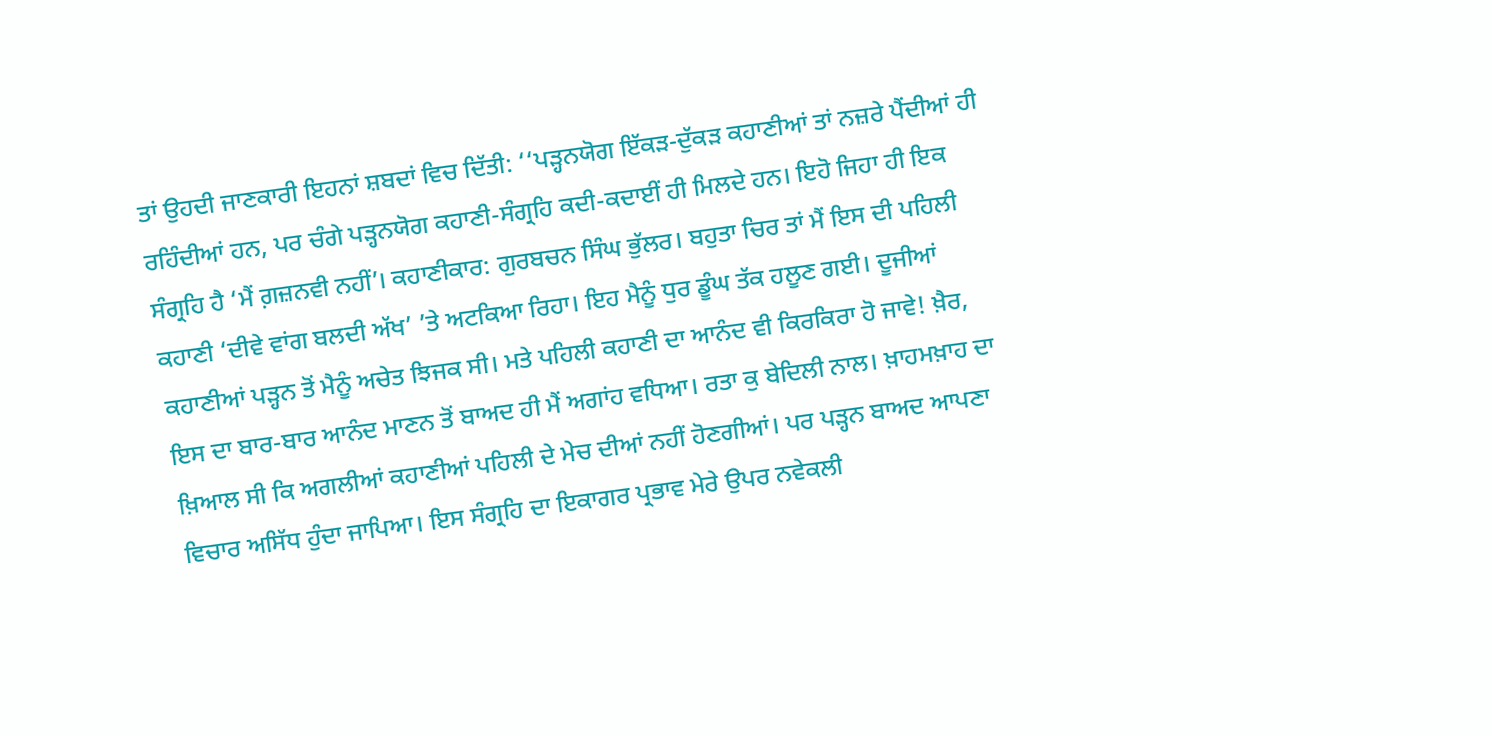ਤਾਂ ਉਹਦੀ ਜਾਣਕਾਰੀ ਇਹਨਾਂ ਸ਼ਬਦਾਂ ਵਿਚ ਦਿੱਤੀ: ‘‘ਪੜ੍ਹਨਯੋਗ ਇੱਕੜ-ਦੁੱਕੜ ਕਹਾਣੀਆਂ ਤਾਂ ਨਜ਼ਰੇ ਪੈਂਦੀਆਂ ਹੀ ਰਹਿੰਦੀਆਂ ਹਨ, ਪਰ ਚੰਗੇ ਪੜ੍ਹਨਯੋਗ ਕਹਾਣੀ-ਸੰਗ੍ਰਹਿ ਕਦੀ-ਕਦਾਈਂ ਹੀ ਮਿਲਦੇ ਹਨ। ਇਹੋ ਜਿਹਾ ਹੀ ਇਕ ਸੰਗ੍ਰਹਿ ਹੈ ‘ਮੈਂ ਗ਼ਜ਼ਨਵੀ ਨਹੀਂ’। ਕਹਾਣੀਕਾਰ: ਗੁਰਬਚਨ ਸਿੰਘ ਭੁੱਲਰ। ਬਹੁਤਾ ਚਿਰ ਤਾਂ ਮੈਂ ਇਸ ਦੀ ਪਹਿਲੀ ਕਹਾਣੀ ‘ਦੀਵੇ ਵਾਂਗ ਬਲਦੀ ਅੱਖ’ ’ਤੇ ਅਟਕਿਆ ਰਿਹਾ। ਇਹ ਮੈਨੂੰ ਧੁਰ ਡੂੰਘ ਤੱਕ ਹਲੂਣ ਗਈ। ਦੂਜੀਆਂ ਕਹਾਣੀਆਂ ਪੜ੍ਹਨ ਤੋਂ ਮੈਨੂੰ ਅਚੇਤ ਝਿਜਕ ਸੀ। ਮਤੇ ਪਹਿਲੀ ਕਹਾਣੀ ਦਾ ਆਨੰਦ ਵੀ ਕਿਰਕਿਰਾ ਹੋ ਜਾਵੇ! ਖ਼ੈਰ, ਇਸ ਦਾ ਬਾਰ-ਬਾਰ ਆਨੰਦ ਮਾਣਨ ਤੋਂ ਬਾਅਦ ਹੀ ਮੈਂ ਅਗਾਂਹ ਵਧਿਆ। ਰਤਾ ਕੁ ਬੇਦਿਲੀ ਨਾਲ। ਖ਼ਾਹਮਖ਼ਾਹ ਦਾ ਖ਼ਿਆਲ ਸੀ ਕਿ ਅਗਲੀਆਂ ਕਹਾਣੀਆਂ ਪਹਿਲੀ ਦੇ ਮੇਚ ਦੀਆਂ ਨਹੀਂ ਹੋਣਗੀਆਂ। ਪਰ ਪੜ੍ਹਨ ਬਾਅਦ ਆਪਣਾ ਵਿਚਾਰ ਅਸਿੱਧ ਹੁੰਦਾ ਜਾਪਿਆ। ਇਸ ਸੰਗ੍ਰਹਿ ਦਾ ਇਕਾਗਰ ਪ੍ਰਭਾਵ ਮੇਰੇ ਉਪਰ ਨਵੇਕਲੀ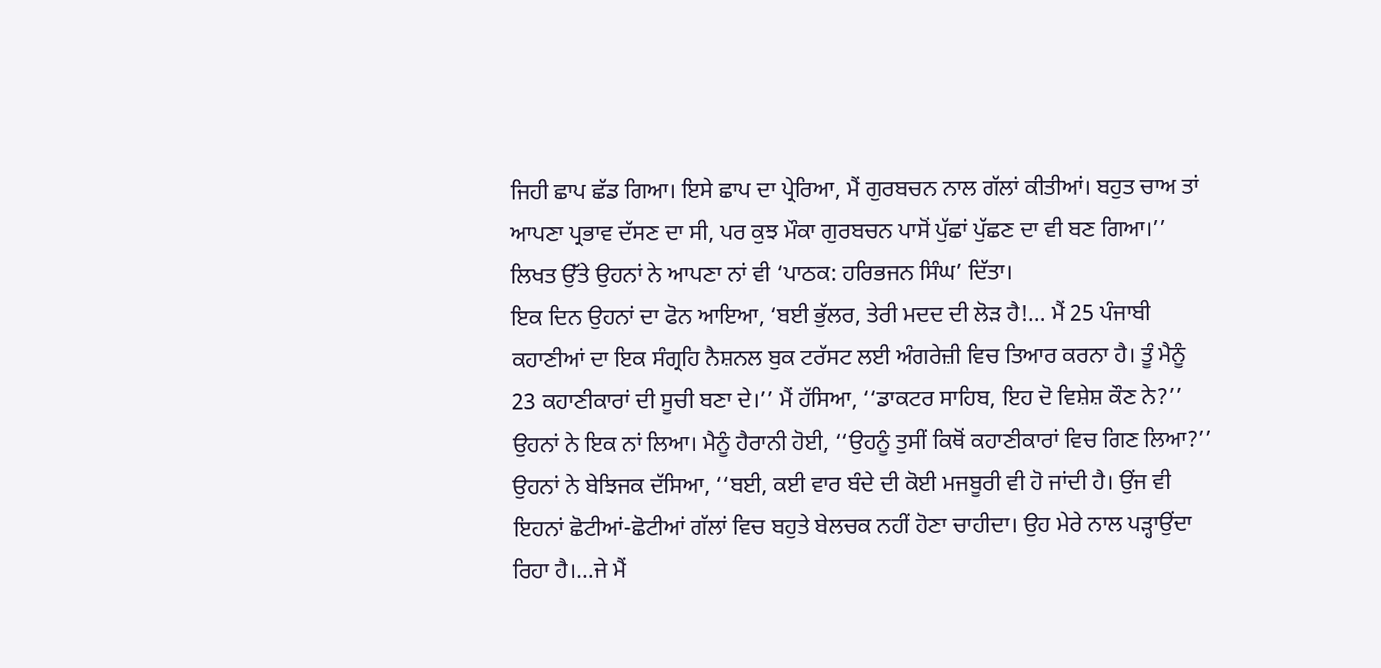ਜਿਹੀ ਛਾਪ ਛੱਡ ਗਿਆ। ਇਸੇ ਛਾਪ ਦਾ ਪ੍ਰੇਰਿਆ, ਮੈਂ ਗੁਰਬਚਨ ਨਾਲ ਗੱਲਾਂ ਕੀਤੀਆਂ। ਬਹੁਤ ਚਾਅ ਤਾਂ ਆਪਣਾ ਪ੍ਰਭਾਵ ਦੱਸਣ ਦਾ ਸੀ, ਪਰ ਕੁਝ ਮੌਕਾ ਗੁਰਬਚਨ ਪਾਸੋਂ ਪੁੱਛਾਂ ਪੁੱਛਣ ਦਾ ਵੀ ਬਣ ਗਿਆ।’’ ਲਿਖਤ ਉੱਤੇ ਉਹਨਾਂ ਨੇ ਆਪਣਾ ਨਾਂ ਵੀ ‘ਪਾਠਕ: ਹਰਿਭਜਨ ਸਿੰਘ’ ਦਿੱਤਾ।
ਇਕ ਦਿਨ ਉਹਨਾਂ ਦਾ ਫੋਨ ਆਇਆ, ‘ਬਈ ਭੁੱਲਰ, ਤੇਰੀ ਮਦਦ ਦੀ ਲੋੜ ਹੈ!… ਮੈਂ 25 ਪੰਜਾਬੀ ਕਹਾਣੀਆਂ ਦਾ ਇਕ ਸੰਗ੍ਰਹਿ ਨੈਸ਼ਨਲ ਬੁਕ ਟਰੱਸਟ ਲਈ ਅੰਗਰੇਜ਼ੀ ਵਿਚ ਤਿਆਰ ਕਰਨਾ ਹੈ। ਤੂੰ ਮੈਨੂੰ 23 ਕਹਾਣੀਕਾਰਾਂ ਦੀ ਸੂਚੀ ਬਣਾ ਦੇ।’’ ਮੈਂ ਹੱਸਿਆ, ‘‘ਡਾਕਟਰ ਸਾਹਿਬ, ਇਹ ਦੋ ਵਿਸ਼ੇਸ਼ ਕੌਣ ਨੇ?’’ ਉਹਨਾਂ ਨੇ ਇਕ ਨਾਂ ਲਿਆ। ਮੈਨੂੰ ਹੈਰਾਨੀ ਹੋਈ, ‘‘ਉਹਨੂੰ ਤੁਸੀਂ ਕਿਥੋਂ ਕਹਾਣੀਕਾਰਾਂ ਵਿਚ ਗਿਣ ਲਿਆ?’’ ਉਹਨਾਂ ਨੇ ਬੇਝਿਜਕ ਦੱਸਿਆ, ‘‘ਬਈ, ਕਈ ਵਾਰ ਬੰਦੇ ਦੀ ਕੋਈ ਮਜਬੂਰੀ ਵੀ ਹੋ ਜਾਂਦੀ ਹੈ। ਉਂਜ ਵੀ ਇਹਨਾਂ ਛੋਟੀਆਂ-ਛੋਟੀਆਂ ਗੱਲਾਂ ਵਿਚ ਬਹੁਤੇ ਬੇਲਚਕ ਨਹੀਂ ਹੋਣਾ ਚਾਹੀਦਾ। ਉਹ ਮੇਰੇ ਨਾਲ ਪੜ੍ਹਾਉਂਦਾ ਰਿਹਾ ਹੈ।…ਜੇ ਮੈਂ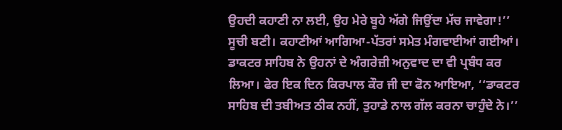ਉਹਦੀ ਕਹਾਣੀ ਨਾ ਲਈ, ਉਹ ਮੇਰੇ ਬੂਹੇ ਅੱਗੇ ਜਿਉਂਦਾ ਮੱਚ ਜਾਵੇਗਾ!’’
ਸੂਚੀ ਬਣੀ। ਕਹਾਣੀਆਂ ਆਗਿਆ-ਪੱਤਰਾਂ ਸਮੇਤ ਮੰਗਵਾਈਆਂ ਗਈਆਂ। ਡਾਕਟਰ ਸਾਹਿਬ ਨੇ ਉਹਨਾਂ ਦੇ ਅੰਗਰੇਜ਼ੀ ਅਨੁਵਾਦ ਦਾ ਵੀ ਪ੍ਰਬੰਧ ਕਰ ਲਿਆ। ਫੇਰ ਇਕ ਦਿਨ ਕਿਰਪਾਲ ਕੌਰ ਜੀ ਦਾ ਫੋਨ ਆਇਆ, ‘‘ਡਾਕਟਰ ਸਾਹਿਬ ਦੀ ਤਬੀਅਤ ਠੀਕ ਨਹੀਂ, ਤੁਹਾਡੇ ਨਾਲ ਗੱਲ ਕਰਨਾ ਚਾਹੁੰਦੇ ਨੇ।’’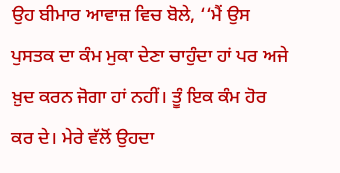ਉਹ ਬੀਮਾਰ ਆਵਾਜ਼ ਵਿਚ ਬੋਲੇ, ‘‘ਮੈਂ ਉਸ ਪੁਸਤਕ ਦਾ ਕੰਮ ਮੁਕਾ ਦੇਣਾ ਚਾਹੁੰਦਾ ਹਾਂ ਪਰ ਅਜੇ ਖ਼ੁਦ ਕਰਨ ਜੋਗਾ ਹਾਂ ਨਹੀਂ। ਤੂੰ ਇਕ ਕੰਮ ਹੋਰ ਕਰ ਦੇ। ਮੇਰੇ ਵੱਲੋਂ ਉਹਦਾ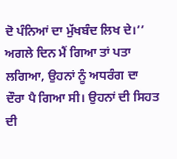ਦੋ ਪੰਨਿਆਂ ਦਾ ਮੁੱਖਬੰਦ ਲਿਖ ਦੇ।’’ ਅਗਲੇ ਦਿਨ ਮੈਂ ਗਿਆ ਤਾਂ ਪਤਾ ਲਗਿਆ, ਉਹਨਾਂ ਨੂੰ ਅਧਰੰਗ ਦਾ ਦੌਰਾ ਪੈ ਗਿਆ ਸੀ। ਉਹਨਾਂ ਦੀ ਸਿਹਤ ਦੀ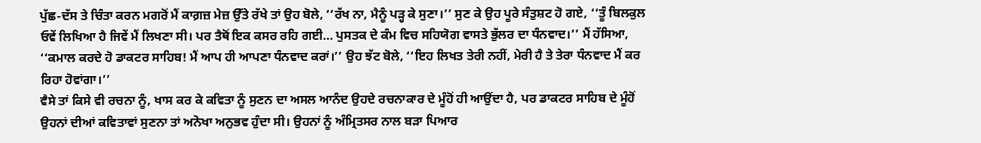ਪੁੱਛ-ਦੱਸ ਤੇ ਚਿੰਤਾ ਕਰਨ ਮਗਰੋਂ ਮੈਂ ਕਾਗ਼ਜ਼ ਮੇਜ਼ ਉੱਤੇ ਰੱਖੇ ਤਾਂ ਉਹ ਬੋਲੇ, ‘‘ਰੱਖ ਨਾ, ਮੈਨੂੰ ਪੜ੍ਹ ਕੇ ਸੁਣਾ।’’ ਸੁਣ ਕੇ ਉਹ ਪੂਰੇ ਸੰਤੁਸ਼ਟ ਹੋ ਗਏ, ‘‘ਤੂੰ ਬਿਲਕੁਲ ਓਵੇਂ ਲਿਖਿਆ ਹੈ ਜਿਵੇਂ ਮੈਂ ਲਿਖਣਾ ਸੀ। ਪਰ ਤੈਥੋਂ ਇਕ ਕਸਰ ਰਹਿ ਗਈ… ਪੁਸਤਕ ਦੇ ਕੰਮ ਵਿਚ ਸਹਿਯੋਗ ਵਾਸਤੇ ਭੁੱਲਰ ਦਾ ਧੰਨਵਾਦ।’’ ਮੈਂ ਹੱਸਿਆ, ‘‘ਕਮਾਲ ਕਰਦੇ ਹੋ ਡਾਕਟਰ ਸਾਹਿਬ! ਮੈਂ ਆਪ ਹੀ ਆਪਣਾ ਧੰਨਵਾਦ ਕਰਾਂ।’’ ਉਹ ਝੱਟ ਬੋਲੇ, ‘‘ਇਹ ਲਿਖਤ ਤੇਰੀ ਨਹੀਂ, ਮੇਰੀ ਹੈ ਤੇ ਤੇਰਾ ਧੰਨਵਾਦ ਮੈਂ ਕਰ ਰਿਹਾ ਹੋਵਾਂਗਾ।’’
ਵੈਸੇ ਤਾਂ ਕਿਸੇ ਵੀ ਰਚਨਾ ਨੂੰ, ਖਾਸ ਕਰ ਕੇ ਕਵਿਤਾ ਨੂੰ ਸੁਣਨ ਦਾ ਅਸਲ ਆਨੰਦ ਉਹਦੇ ਰਚਨਾਕਾਰ ਦੇ ਮੂੰਹੋਂ ਹੀ ਆਉਂਦਾ ਹੈ, ਪਰ ਡਾਕਟਰ ਸਾਹਿਬ ਦੇ ਮੂੰਹੋਂ ਉਹਨਾਂ ਦੀਆਂ ਕਵਿਤਾਵਾਂ ਸੁਣਨਾ ਤਾਂ ਅਨੋਖਾ ਅਨੁਭਵ ਹੁੰਦਾ ਸੀ। ਉਹਨਾਂ ਨੂੰ ਅੰਮ੍ਰਿਤਸਰ ਨਾਲ ਬੜਾ ਪਿਆਰ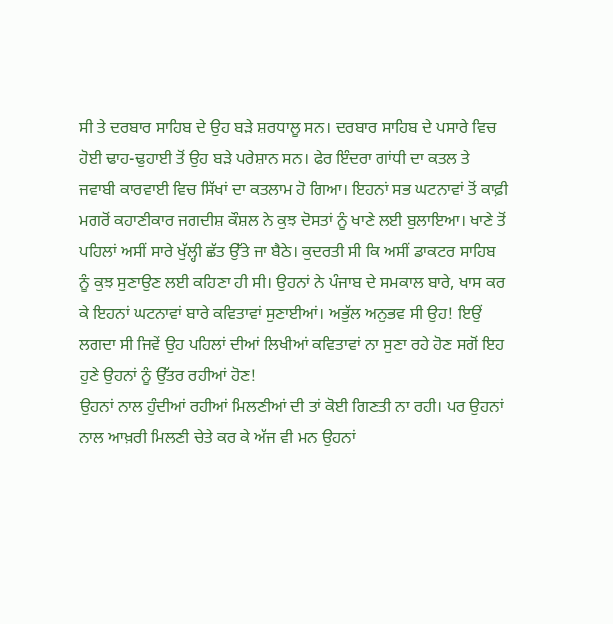ਸੀ ਤੇ ਦਰਬਾਰ ਸਾਹਿਬ ਦੇ ਉਹ ਬੜੇ ਸ਼ਰਧਾਲੂ ਸਨ। ਦਰਬਾਰ ਸਾਹਿਬ ਦੇ ਪਸਾਰੇ ਵਿਚ ਹੋਈ ਢਾਹ-ਢੁਹਾਈ ਤੋਂ ਉਹ ਬੜੇ ਪਰੇਸ਼ਾਨ ਸਨ। ਫੇਰ ਇੰਦਰਾ ਗਾਂਧੀ ਦਾ ਕਤਲ ਤੇ ਜਵਾਬੀ ਕਾਰਵਾਈ ਵਿਚ ਸਿੱਖਾਂ ਦਾ ਕਤਲਾਮ ਹੋ ਗਿਆ। ਇਹਨਾਂ ਸਭ ਘਟਨਾਵਾਂ ਤੋਂ ਕਾਫ਼ੀ ਮਗਰੋਂ ਕਹਾਣੀਕਾਰ ਜਗਦੀਸ਼ ਕੌਸ਼ਲ ਨੇ ਕੁਝ ਦੋਸਤਾਂ ਨੂੰ ਖਾਣੇ ਲਈ ਬੁਲਾਇਆ। ਖਾਣੇ ਤੋਂ ਪਹਿਲਾਂ ਅਸੀਂ ਸਾਰੇ ਖੁੱਲ੍ਹੀ ਛੱਤ ਉੱਤੇ ਜਾ ਬੈਠੇ। ਕੁਦਰਤੀ ਸੀ ਕਿ ਅਸੀਂ ਡਾਕਟਰ ਸਾਹਿਬ ਨੂੰ ਕੁਝ ਸੁਣਾਉਣ ਲਈ ਕਹਿਣਾ ਹੀ ਸੀ। ਉਹਨਾਂ ਨੇ ਪੰਜਾਬ ਦੇ ਸਮਕਾਲ ਬਾਰੇ, ਖਾਸ ਕਰ ਕੇ ਇਹਨਾਂ ਘਟਨਾਵਾਂ ਬਾਰੇ ਕਵਿਤਾਵਾਂ ਸੁਣਾਈਆਂ। ਅਭੁੱਲ ਅਨੁਭਵ ਸੀ ਉਹ! ਇਉਂ ਲਗਦਾ ਸੀ ਜਿਵੇਂ ਉਹ ਪਹਿਲਾਂ ਦੀਆਂ ਲਿਖੀਆਂ ਕਵਿਤਾਵਾਂ ਨਾ ਸੁਣਾ ਰਹੇ ਹੋਣ ਸਗੋਂ ਇਹ ਹੁਣੇ ਉਹਨਾਂ ਨੂੰ ਉੱਤਰ ਰਹੀਆਂ ਹੋਣ!
ਉਹਨਾਂ ਨਾਲ ਹੁੰਦੀਆਂ ਰਹੀਆਂ ਮਿਲਣੀਆਂ ਦੀ ਤਾਂ ਕੋਈ ਗਿਣਤੀ ਨਾ ਰਹੀ। ਪਰ ਉਹਨਾਂ ਨਾਲ ਆਖ਼ਰੀ ਮਿਲਣੀ ਚੇਤੇ ਕਰ ਕੇ ਅੱਜ ਵੀ ਮਨ ਉਹਨਾਂ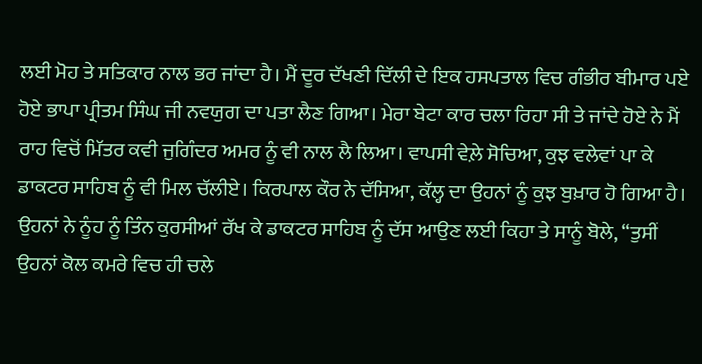ਲਈ ਮੋਹ ਤੇ ਸਤਿਕਾਰ ਨਾਲ ਭਰ ਜਾਂਦਾ ਹੈ। ਮੈਂ ਦੂਰ ਦੱਖਣੀ ਦਿੱਲੀ ਦੇ ਇਕ ਹਸਪਤਾਲ ਵਿਚ ਗੰਭੀਰ ਬੀਮਾਰ ਪਏ ਹੋਏ ਭਾਪਾ ਪ੍ਰੀਤਮ ਸਿੰਘ ਜੀ ਨਵਯੁਗ ਦਾ ਪਤਾ ਲੈਣ ਗਿਆ। ਮੇਰਾ ਬੇਟਾ ਕਾਰ ਚਲਾ ਰਿਹਾ ਸੀ ਤੇ ਜਾਂਦੇ ਹੋਏ ਨੇ ਮੈਂ ਰਾਹ ਵਿਚੋਂ ਮਿੱਤਰ ਕਵੀ ਜੁਗਿੰਦਰ ਅਮਰ ਨੂੰ ਵੀ ਨਾਲ ਲੈ ਲਿਆ। ਵਾਪਸੀ ਵੇਲ਼ੇ ਸੋਚਿਆ, ਕੁਝ ਵਲੇਵਾਂ ਪਾ ਕੇ ਡਾਕਟਰ ਸਾਹਿਬ ਨੂੰ ਵੀ ਮਿਲ ਚੱਲੀਏ। ਕਿਰਪਾਲ ਕੌਰ ਨੇ ਦੱਸਿਆ, ਕੱਲ੍ਹ ਦਾ ਉਹਨਾਂ ਨੂੰ ਕੁਝ ਬੁਖ਼ਾਰ ਹੋ ਗਿਆ ਹੈ। ਉਹਨਾਂ ਨੇ ਨੂੰਹ ਨੂੰ ਤਿੰਨ ਕੁਰਸੀਆਂ ਰੱਖ ਕੇ ਡਾਕਟਰ ਸਾਹਿਬ ਨੂੰ ਦੱਸ ਆਉਣ ਲਈ ਕਿਹਾ ਤੇ ਸਾਨੂੰ ਬੋਲੇ, ‘‘ਤੁਸੀਂ ਉਹਨਾਂ ਕੋਲ ਕਮਰੇ ਵਿਚ ਹੀ ਚਲੇ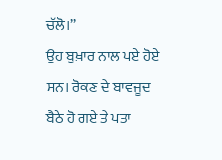ਚੱਲੋ।’’
ਉਹ ਬੁਖ਼ਾਰ ਨਾਲ ਪਏ ਹੋਏ ਸਨ। ਰੋਕਣ ਦੇ ਬਾਵਜੂਦ ਬੈਠੇ ਹੋ ਗਏ ਤੇ ਪਤਾ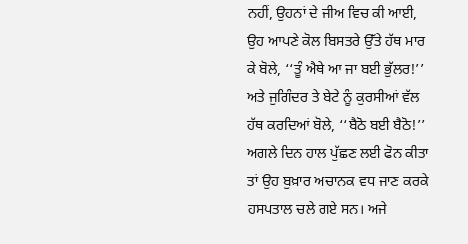ਨਹੀਂ, ਉਹਨਾਂ ਦੇ ਜੀਅ ਵਿਚ ਕੀ ਆਈ, ਉਹ ਆਪਣੇ ਕੋਲ ਬਿਸਤਰੇ ਉੱਤੇ ਹੱਥ ਮਾਰ ਕੇ ਬੋਲੇ, ‘‘ਤੂੰ ਐਥੇ ਆ ਜਾ ਬਈ ਭੁੱਲਰ!’’ ਅਤੇ ਜੁਗਿੰਦਰ ਤੇ ਬੇਟੇ ਨੂੰ ਕੁਰਸੀਆਂ ਵੱਲ ਹੱਥ ਕਰਦਿਆਂ ਬੋਲੇ, ‘‘ਬੈਠੋ ਬਈ ਬੈਠੋ!’’ ਅਗਲੇ ਦਿਨ ਹਾਲ ਪੁੱਛਣ ਲਈ ਫੋਨ ਕੀਤਾ ਤਾਂ ਉਹ ਬੁਖ਼ਾਰ ਅਚਾਨਕ ਵਧ ਜਾਣ ਕਰਕੇ ਹਸਪਤਾਲ ਚਲੇ ਗਏ ਸਨ। ਅਜੇ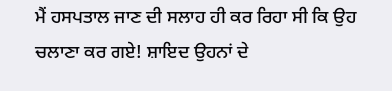ਮੈਂ ਹਸਪਤਾਲ ਜਾਣ ਦੀ ਸਲਾਹ ਹੀ ਕਰ ਰਿਹਾ ਸੀ ਕਿ ਉਹ ਚਲਾਣਾ ਕਰ ਗਏ! ਸ਼ਾਇਦ ਉਹਨਾਂ ਦੇ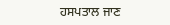ਹਸਪਤਾਲ ਜਾਣ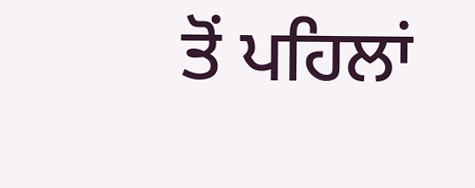ਤੋਂ ਪਹਿਲਾਂ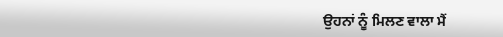ਉਹਨਾਂ ਨੂੰ ਮਿਲਣ ਵਾਲਾ ਮੈਂ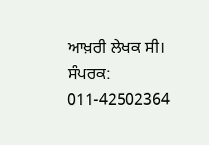ਆਖ਼ਰੀ ਲੇਖਕ ਸੀ।
ਸੰਪਰਕ: 011-42502364